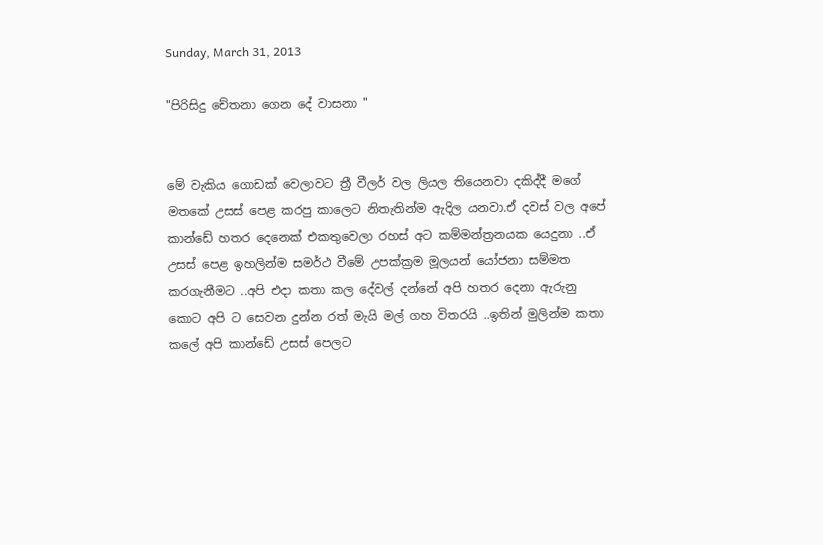Sunday, March 31, 2013

"පිරිසිදු චේතනා ගෙන දේ වාසනා "


මේ වැකිය ගොඩක් වෙලාවට ත්‍රී වීලර් වල ලියල තියෙනවා දකිද්දී මගේ මතකේ උසස් පෙළ කරපු කාලෙට නිතැතින්ම ඇදිල යනවා.ඒ දවස් වල අපේ කාන්ඩේ හතර දෙනෙක් එකතුවෙලා රහස් අට කම්මන්ත්‍රනයක යෙදුනා ..ඒ උසස් පෙළ ඉහලින්ම සමර්ථ වීමේ උපක්ක්‍රම මූලයන් යෝජනා සම්මත කරගැනීමට ..අපි එදා කතා කල දේවල් දන්නේ අපි හතර දෙනා ඇරුනු කොට අපි ට සෙවන දුන්න රත් මැයි මල් ගහ විතරයි ..ඉතින් මුලින්ම කතා කලේ අපි කාන්ඩේ උසස් පෙලට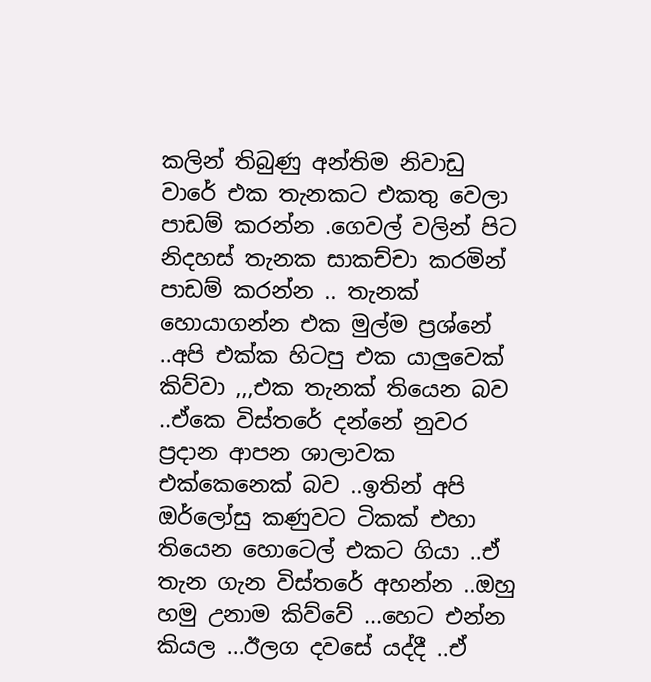කලින් තිබුණු අන්තිම නිවාඩු වාරේ එක තැනකට එකතු වෙලා පාඩම් කරන්න .ගෙවල් වලින් පිට නිදහස් තැනක සාකච්චා කරමින් පාඩම් කරන්න .. තැනක් හොයාගන්න එක මුල්ම ප්‍රශ්නේ ..අපි එක්ක හිටපු එක යාලුවෙක් කිව්වා ,,,එක තැනක් තියෙන බව ..ඒකෙ විස්තරේ දන්නේ නුවර ප්‍රදාන ආපන ශාලාවක එක්කෙනෙක් බව ..ඉතින් අපි ඔර්ලෝසු කණුවට ටිකක් එහා තියෙන හොටෙල් එකට ගියා ..ඒ තැන ගැන විස්තරේ අහන්න ..ඔහු හමු උනාම කිව්වේ ...හෙට එන්න කියල ...ඊලග දවසේ යද්දී ..ඒ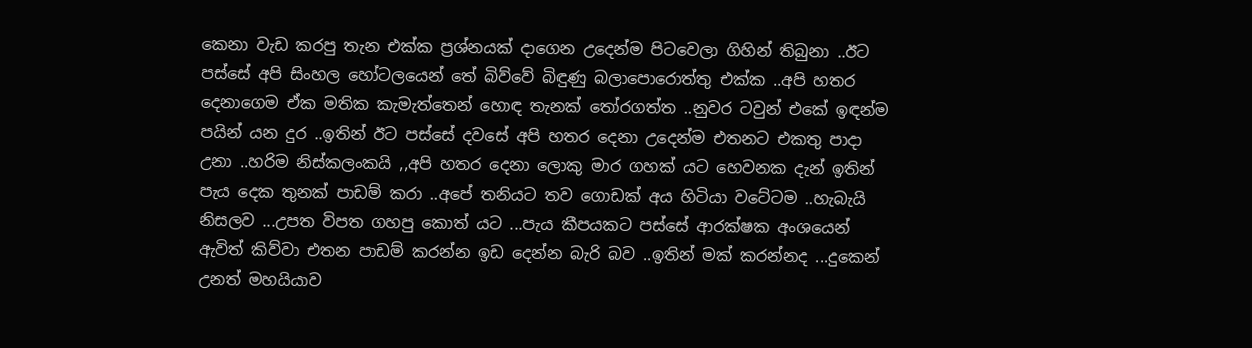කෙනා වැඩ කරපු තැන එක්ක ප්‍රශ්නයක් දාගෙන උදෙන්ම පිටවෙලා ගිහින් තිබුනා ..ඊට පස්සේ අපි සිංහල හෝටලයෙන් තේ බිව්වේ බිඳුණු බලාපොරොත්තු එක්ක ..අපි හතර දෙනාගෙම ඒක මතික කැමැත්තෙන් හොඳ තැනක් තෝරගත්ත ..නුවර ටවුන් එකේ ඉඳන්ම පයින් යන දුර ..ඉතින් ඊට පස්සේ දවසේ අපි හතර දෙනා උදෙන්ම එතනට එකතු පාදා උනා ..හරිම නිස්කලංකයි ,,අපි හතර දෙනා ලොකු මාර ගහක් යට හෙවනක දැන් ඉතින් පැය දෙක තුනක් පාඩම් කරා ..අපේ තනියට තව ගොඩක් අය හිටියා වටේටම ..හැබැයි නිසලව ...උපත විපත ගහපු කොත් යට ...පැය කීපයකට පස්සේ ආරක්ෂක අංශයෙන් ඇවිත් කිව්වා එතන පාඩම් කරන්න ඉඩ දෙන්න බැරි බව ..ඉතින් මක් කරන්නද ...දුකෙන් උනත් මහයියාව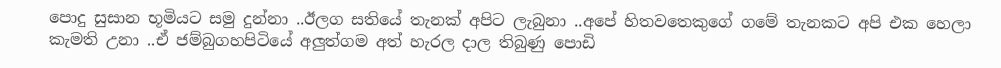පොදු සුසාන භූමියට සමු දුන්නා ..ඊලග සතියේ තැනක් අපිට ලැබුනා ..අපේ හිතවතෙකුගේ ගමේ තැනකට අපි එක හෙලා කැමති උනා ..ඒ ජම්බුගහපිටියේ අලුත්ගම අත් හැරල දාල තිබුණු පොඩි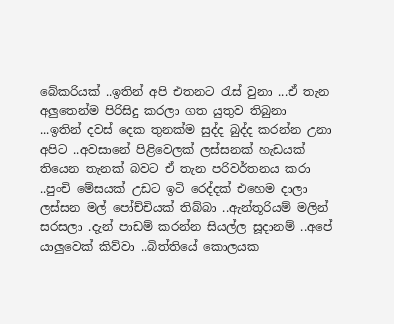බේකරියක් ..ඉතින් අපි එතනට රැස් වුනා ...ඒ තැන අලුතෙන්ම පිරිසිදු කරලා ගත යුතුව තිබුනා ...ඉතින් දවස් දෙක තුනක්ම සුද්ද බුද්ද කරන්න උනා අපිට ..අවසානේ පිළිවෙලක් ලස්සනක් හැඩයක් තියෙන තැනක් බවට ඒ තැන පරිවර්තනය කරා ..පුංචි මේසයක් උඩට ඉටි රෙද්දක් එහෙම දාලා ලස්සන මල් පෝච්චියක් තිබ්බා ..ඇන්තූරියම් මලින් සරසලා .දැන් පාඩම් කරන්න සියල්ල සූදානම් ..අපේ යාලුවෙක් කිව්වා ..බිත්තියේ කොලයක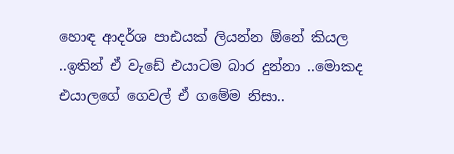හොඳ ආදර්ශ පාඪයක් ලියන්න ඕනේ කියල ..ඉතින් ඒ වැඩේ එයාටම බාර දුන්නා ..මොකද එයාලගේ ගෙවල් ඒ ගමේම නිසා..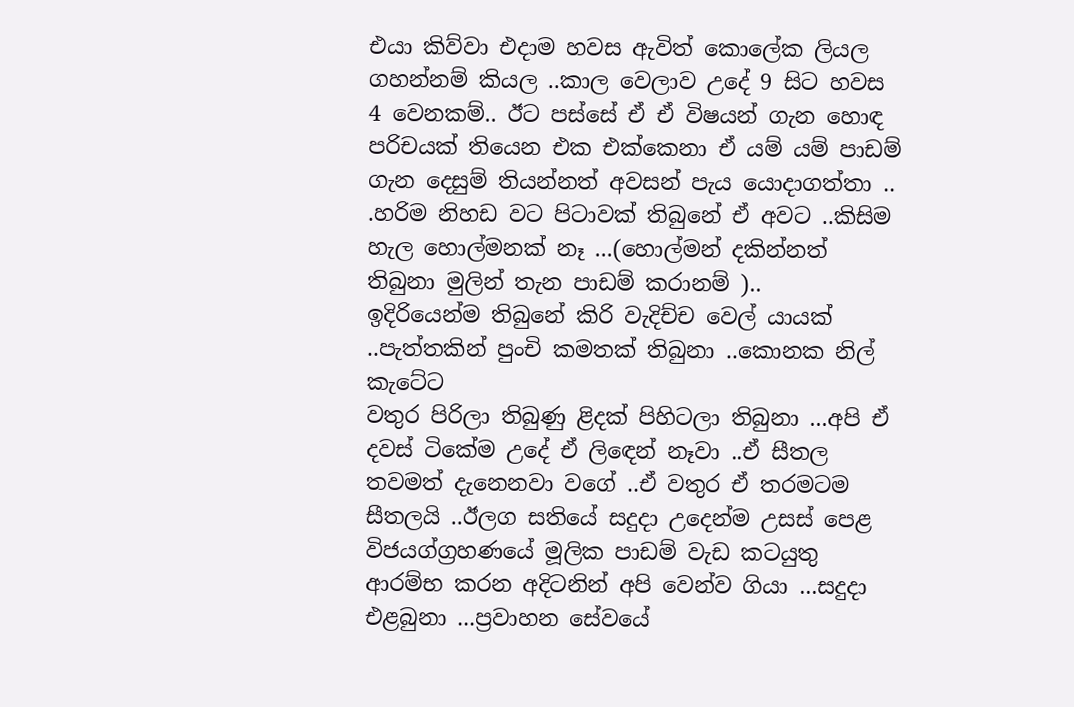එයා කිව්වා එදාම හවස ඇවිත් කොලේක ලියල ගහන්නම් කියල ..කාල වෙලාව උදේ 9 සිට හවස 4 වෙනකම්.. ඊට පස්සේ ඒ ඒ විෂයන් ගැන හොඳ පරිචයක් තියෙන එක එක්කෙනා ඒ යම් යම් පාඩම් ගැන දෙසුම් තියන්නත් අවසන් පැය යොදාගත්තා .. .හරිම නිහඩ වට පිටාවක් තිබුනේ ඒ අවට ..කිසිම හැල හොල්මනක් නෑ ...(හොල්මන් දකින්නත් තිබුනා මුලින් තැන පාඩම් කරානම් )..
ඉදිරියෙන්ම තිබුනේ කිරි වැදිච්ච වෙල් යායක් ..පැත්තකින් පුංචි කමතක් තිබුනා ..කොනක නිල් කැටේට
වතුර පිරිලා තිබුණු ළිදක් පිහිටලා තිබුනා ...අපි ඒ දවස් ටිකේම උදේ ඒ ලිඳෙන් නෑවා ..ඒ සීතල තවමත් දැනෙනවා වගේ ..ඒ වතුර ඒ තරමටම සීතලයි ..ඊලග සතියේ සදුදා උදෙන්ම උසස් පෙළ විජයග්ග්‍රහණයේ මූලික පාඩම් වැඩ කටයුතු ආරම්භ කරන අදිටනින් අපි වෙන්ව ගියා ...සදුදා එළබුනා ...ප්‍රවාහන සේවයේ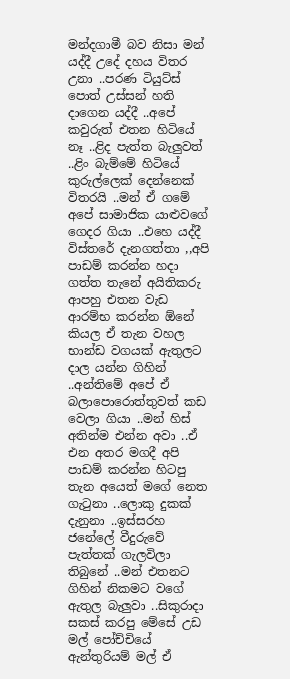මන්දගාමී බව නිසා මන් යද්දී උදේ දහය විතර උනා ..පරණ ටියුට්ස් පොත් උස්සන් හති දාගෙන යද්දී ..අපේ කවුරුත් එතන හිටියේ නෑ ..ළිද පැත්ත බැලුවත් ..ළිං බැම්මේ හිටියේ කුරුල්ලෙක් දෙන්නෙක් විතරයි ..මන් ඒ ගමේ අපේ සාමාජික යාළුවගේ ගෙදර ගියා ..එහෙ යද්දී විස්තරේ දැනගත්තා ,,අපි පාඩම් කරන්න හදා ගත්ත තැනේ අයිතිකරු ආපහු එතන වැඩ ආරම්භ කරන්න ඕනේ කියල ඒ තැන වහල භාන්ඩ වගයක් ඇතුලට දාල යන්න ගිහින් ..අන්තිමේ අපේ ඒ බලාපොරොත්තුවත් කඩ වෙලා ගියා ..මන් හිස් අතින්ම එන්න අවා ..ඒ එන අතර මගදී අපි පාඩම් කරන්න හිටපු තැන අයෙත් මගේ නෙත ගැටුනා ..ලොකු දුකක් දැනුනා ..ඉස්සරහ ජනේලේ වීදුරුවේ පැත්තක් ගැලවිලා තිබුනේ ..මන් එතනට ගිහින් නිකමට වගේ ඇතුල බැලුවා ..සිකුරාදා සකස් කරපු මේසේ උඩ මල් පෝච්චියේ ඇන්තුරියම් මල් ඒ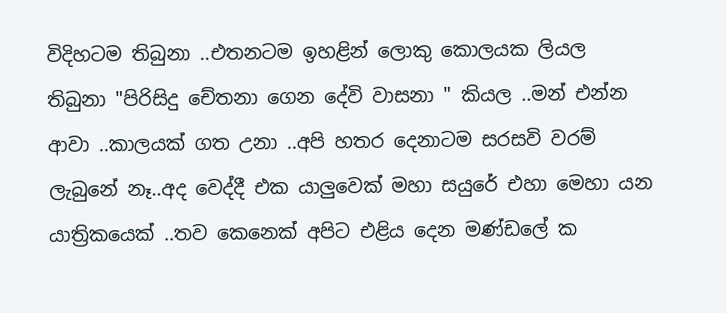විදිහටම තිබුනා ..එතනටම ඉහළින් ලොකු කොලයක ලියල තිබුනා "පිරිසිදු චේතනා ගෙන දේවි වාසනා " කියල ..මන් එන්න ආවා ..කාලයක් ගත උනා ..අපි හතර දෙනාටම සරසවි වරම් ලැබුනේ නෑ..අද වෙද්දී එක යාලුවෙක් මහා සයුරේ එහා මෙහා යන යාත්‍රිකයෙක් ..තව කෙනෙක් අපිට එළිය දෙන මණ්ඩලේ ක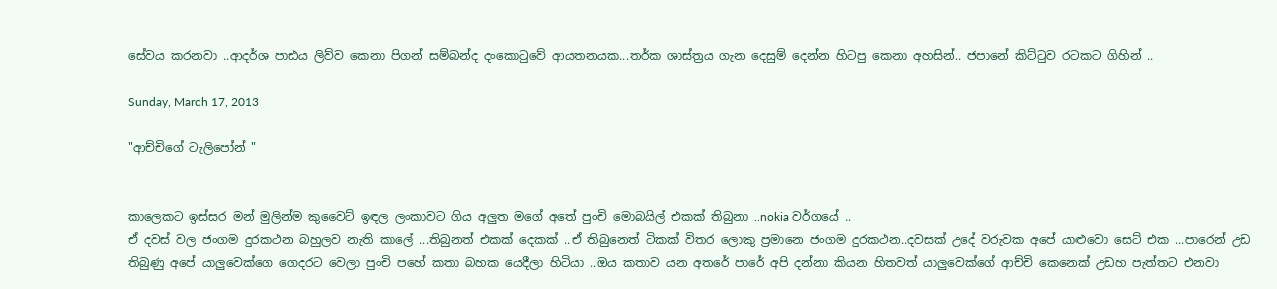සේවය කරනවා ..ආදර්ශ පාඪය ලිව්ව කෙනා පිගන් සම්බන්ද දංකොටුවේ ආයතනයක...තර්ක ශාස්ත්‍රය ගැන දෙසුම් දෙන්න හිටපු කෙනා අහසින්.. ජපානේ කිට්ටුව රටකට ගිහින් ..

Sunday, March 17, 2013

"ආච්චිගේ ටැලිපෝන් "


කාලෙකට ඉස්සර මන් මුලින්ම කුවෛට් ඉඳල ලංකාවට ගිය අලුත මගේ අතේ පුංචි මොබයිල් එකක් තිබුනා ..nokia වර්ගයේ ..
ඒ දවස් වල ජංගම දුරකථන බහුලව නැති කාලේ ...තිබුනත් එකක් දෙකක් ..ඒ තිබුනෙත් ටිකක් විතර ලොකු ප්‍රමානෙ ජංගම දුරකථන..දවසක් උදේ වරුවක අපේ යාළුවො සෙට් එක ...පාරෙන් උඩ තිබුණු අපේ යාලුවෙක්ගෙ ගෙදරට වෙලා පුංචි පහේ කතා බහක යෙදීලා හිටියා ..ඔය කතාව යන අතරේ පාරේ අපි දන්නා කියන හිතවත් යාලුවෙක්ගේ ආච්චි කෙනෙක් උඩහ පැත්තට එනවා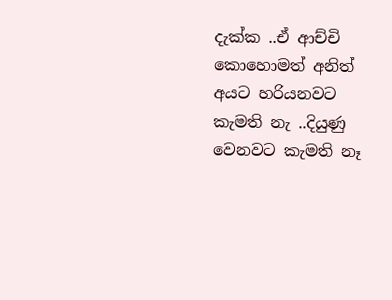දැක්ක ..ඒ ආච්චි කොහොමත් අනිත් අයට හරියනවට කැමති නැ ..දියුණු වෙනවට කැමති නෑ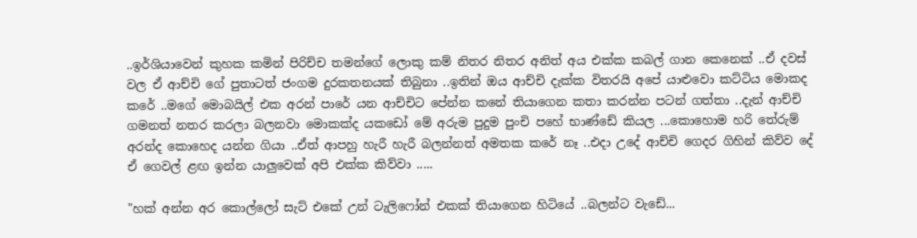..ඉර්ශියාවෙන් කුහක කමින් පිරිච්ච තමන්ගේ ලොකු කම් නිතර නිතර අනිත් අය එක්ක කබල් ගාන කෙනෙක් ..ඒ දවස් වල ඒ ආච්චි ගේ පුතාටත් ජංගම දුරකතනයක් තිබුනා ..ඉතින් ඔය ආච්චි දැක්ක විතරයි අපේ යාළුවො කට්ටිය මොකද කරේ ..මගේ මොබයිල් එක අරන් පාරේ යන ආච්චිට පේන්න කනේ තියාගෙන කතා කරන්න පටන් ගත්තා ..දැන් ආච්චි ගමනත් නතර කරලා බලනවා මොකක්ද යකඩෝ මේ අරුම පුදුම පුංචි පහේ භාණ්ඩේ කියල ...කොහොම හරි තේරුම් අරන්ද කොහෙද යන්න ගියා ..ඒත් ආපහු හැරී හැරී බලන්නත් අමතක කරේ නෑ ..එදා උදේ ආච්චි ගෙදර ගිහින් කිව්ව දේ ඒ ගෙවල් ළඟ ඉන්න යාලුවෙක් අපි එක්ක කිව්වා .....

"හක් අන්න අර කොල්ලෝ සැට් එකේ උන් ටැලිෆෝන් එකක් තියාගෙන හිටියේ ..බලන්ට වැඩේ...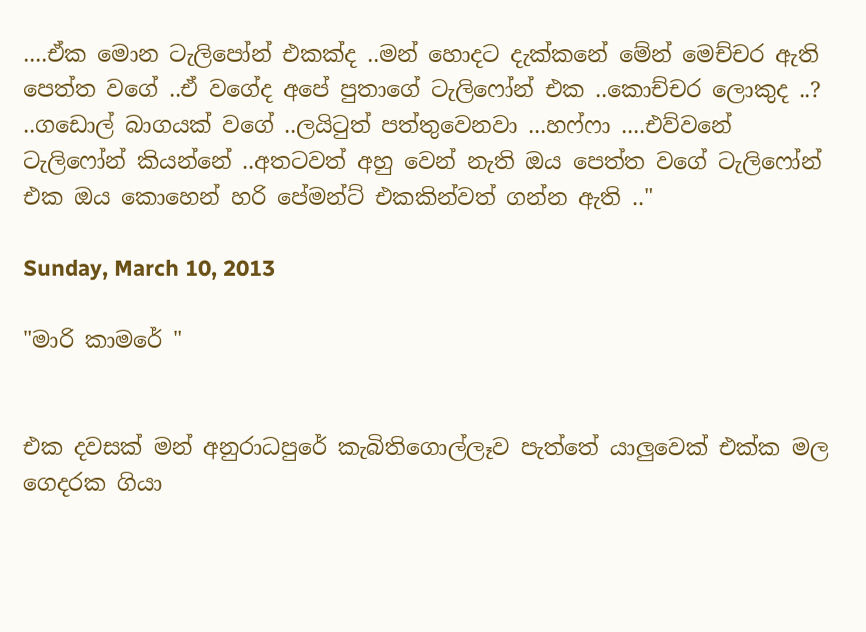....ඒක මොන ටැලිපෝන් එකක්ද ..මන් හොදට දැක්කනේ මේන් මෙච්චර ඇති පෙත්ත වගේ ..ඒ වගේද අපේ පුතාගේ ටැලිෆෝන් එක ..කොච්චර ලොකුද ..? ..ගඩොල් බාගයක් වගේ ..ලයිටුත් පත්තුවෙනවා ...හෆ්ෆා ....එව්වනේ ටැලිෆෝන් කියන්නේ ..අතටවත් අහු වෙන් නැති ඔය පෙත්ත වගේ ටැලිෆෝන් එක ඔය කොහෙන් හරි පේමන්ට් එකකින්වත් ගන්න ඇති .."

Sunday, March 10, 2013

"මාරි කාමරේ "


එක දවසක් මන් අනුරාධපුරේ කැබිතිගොල්ලෑව පැත්තේ යාලුවෙක් එක්ක මල ගෙදරක ගියා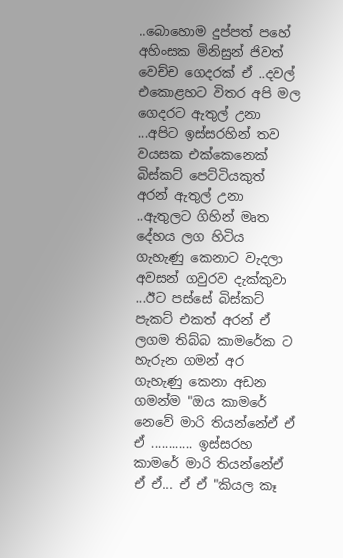..බොහොම දුප්පත් පහේ
අහිංසක මිනිසුන් ජිවත් වෙච්ච ගෙදරක් ඒ ..දවල් එකොළහට විතර අපි මල ගෙදරට ඇතුල් උනා ...අපිට ඉස්සරහින් තව වයසක එක්කෙනෙක් බිස්කට් පෙට්ටියකුත් අරන් ඇතුල් උනා ..ඇතුලට ගිහින් මෘත දේහය ලග හිටිය ගැහැණු කෙනාට වැදලා අවසන් ගවුරව දැක්කුවා ...ඊට පස්සේ බිස්කට් පැකට් එකත් අරන් ඒ ලගම තිබ්බ කාමරේක ට හැරුන ගමන් අර ගැහැණු කෙනා අඩන ගමන්ම "ඔය කාමරේ නෙවේ මාරි තියන්නේඒ ඒ ඒ ............ ඉස්සරහ කාමරේ මාරි තියන්නේඒ ඒ ඒ... ඒ ඒ "කියල කෑ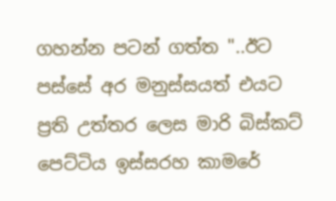ගහන්න පටන් ගත්ත "..ඊට පස්සේ අර මනුස්සයත් එයට ප්‍රති උත්තර ලෙස මාරි බිස්කට් පෙට්ටිය ඉස්සරහ කාමරේ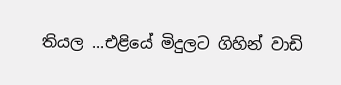තියල ...එළියේ මිදුලට ගිහින් වාඩි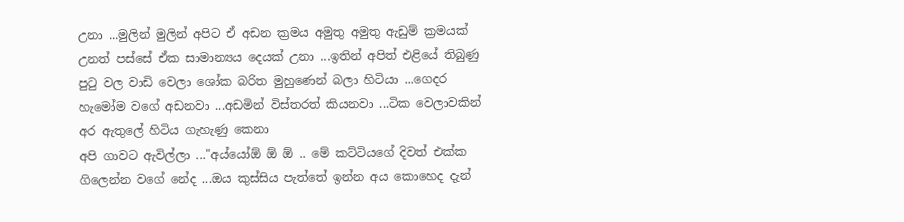උනා ...මුලින් මුලින් අපිට ඒ අඩන ක්‍රමය අමුතු අමුතු ඇඩුම් ක්‍රමයක් උනත් පස්සේ ඒක සාමාන්‍යය දෙයක් උනා ...ඉතින් අපිත් එළියේ තිබුණු පුටු වල වාඩි වෙලා ශෝක බරිත මුහුණෙන් බලා හිටියා ...ගෙදර හැමෝම වගේ අඩනවා ...අඩමින් විස්තරත් කියනවා ...ටික වෙලාවකින් අර ඇතුලේ හිටිය ගැහැණු කෙනා
අපි ගාවට ඇවිල්ලා ..."අය්යෝඕ ඕ ඕ .. මේ කට්ටියගේ දිවත් එක්ක ගිලෙන්න වගේ නේද ...ඔය කුස්සිය පැත්තේ ඉන්න අය කොහෙද දැන්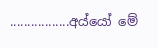.................අය්යෝ මේ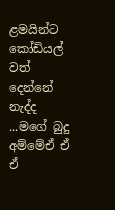ළමයින්ට කෝඩියල් වත් දෙන්නේ නැද්ද ...මගේ බුදු අම්මේඒ ඒ ඒ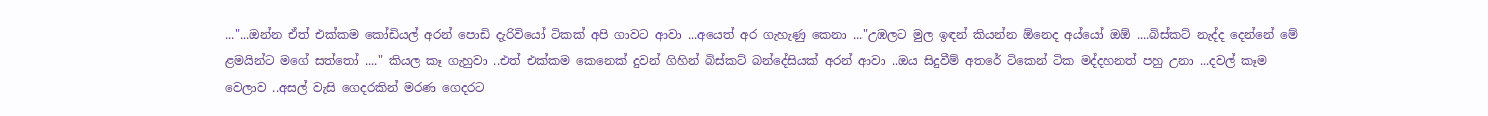..."...ඔන්න ඒත් එක්කම කෝඩියල් අරන් පොඩි දැරිවියෝ ටිකක් අපි ගාවට ආවා ...අයෙත් අර ගැහැණු කෙනා ..."උඹලට මුල ඉඳන් කියන්න ඕනෙද අය්යෝ ඔඕ ....බිස්කට් නැද්ද දෙන්නේ මේ ළමයින්ට මගේ සත්තෝ ...." කියල කෑ ගැහුවා ..එත් එක්කම කෙනෙක් දුවන් ගිහින් බිස්කට් බන්දේසියක් අරන් ආවා ..ඔය සිදුවීම් අතරේ ටිකෙන් ටික මද්දහනත් පහු උනා ...දවල් කෑම වෙලාව ..අසල් වැසි ගෙදරකින් මරණ ගෙදරට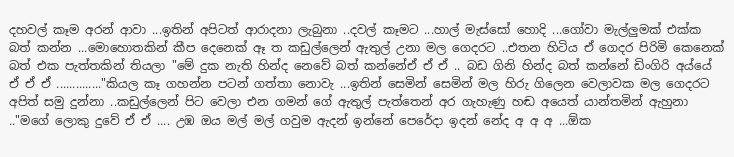දහවල් කෑම අරන් ආවා ...ඉතින් අපිටත් ආරාදනා ලැබුනා ..දවල් කෑමට ...හාල් මැස්සෝ හොදි ...ගෝවා මැල්ලුමක් එක්ක බත් කන්න ...මොහොතකින් කීප දෙනෙක් ඈ ත කඩුල්ලෙන් ඇතුල් උනා මල ගෙදරට ..එතන හිටිය ඒ ගෙදර පිරිමි කෙනෙක් බත් එක පැත්තකින් තියලා "මේ දුක නැති හින්ද නෙවේ බත් කන්නේඒ ඒ ඒ .. බඩ ගිනි හින්ද බත් කන්නේ ඩිංගිරි අය්යේ ඒ ඒ ඒ .............."කියල කෑ ගහන්න පටන් ගත්තා නොවැ ...ඉතින් සෙමින් සෙමින් මල හිරු ගිලෙන වෙලාවක මල ගෙදරට අපිත් සමු දුන්නා ..කඩුල්ලෙන් පිට වෙලා එන ගමන් ගේ ඇතුල් පැත්තෙන් අර ගැහැණු හඬ අයෙත් යාන්තමින් ඇහුනා .."මගේ ලොකු දුවේ ඒ ඒ .... උඹ ඔය මල් මල් ගවුම ඇදන් ඉන්නේ පෙරේදා ඉදන් නේද අ අ අ ...ඕක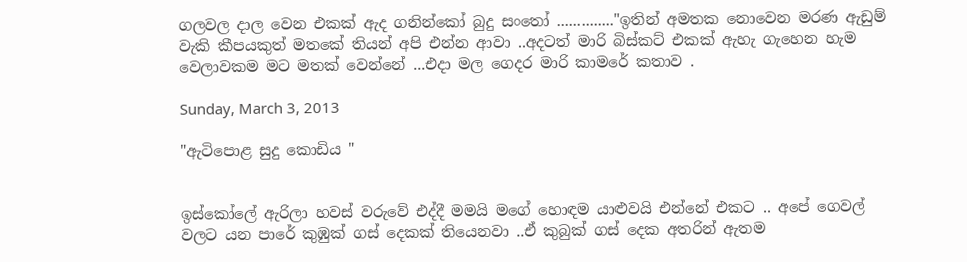ගලවල දාල වෙන එකක් ඇද ගනින්කෝ බුදු සංතෝ .............."ඉතින් අමතක නොවෙන මරණ ඇඩුම් වැකි කීපයකුත් මතකේ තියන් අපි එන්න ආවා ..අදටත් මාරි බිස්කට් එකක් ඇහැ ගැහෙන හැම වෙලාවකම මට මතක් වෙන්නේ ...එදා මල ගෙදර මාරි කාමරේ කතාව .

Sunday, March 3, 2013

"ඇටිපොළ සුදු කොඩිය "


ඉස්කෝලේ ඇරිලා හවස් වරුවේ එද්දී මමයි මගේ හොඳම යාළුවයි එන්නේ එකට .. අපේ ගෙවල් වලට යන පාරේ කුඹුක් ගස් දෙකක් තියෙනවා ..ඒ කුබුක් ගස් දෙක අතරින් ඇතම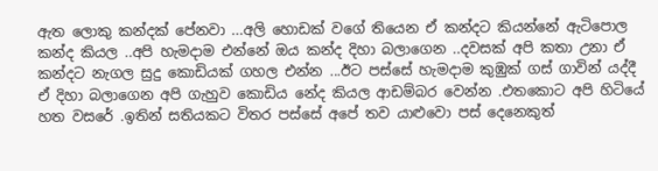ඇත ලොකු කන්දක් පේනවා ...අලි හොඩක් වගේ තියෙන ඒ කන්දට කියන්නේ ඇටිපොල කන්ද කියල ..අපි හැමදාම එන්නේ ඔය කන්ද දිහා බලාගෙන ..දවසක් අපි කතා උනා ඒ කන්දට නැගල සුදු කොඩියක් ගහල එන්න ...ඊට පස්සේ හැමදාම කුඹුක් ගස් ගාවින් යද්දී ඒ දිහා බලාගෙන අපි ගැහුව කොඩිය නේද කියල ආඩම්බර වෙන්න .එතකොට අපි හිටියේ හත වසරේ .ඉතින් සතියකට විතර පස්සේ අපේ තව යාළුවො පස් දෙනෙකුත්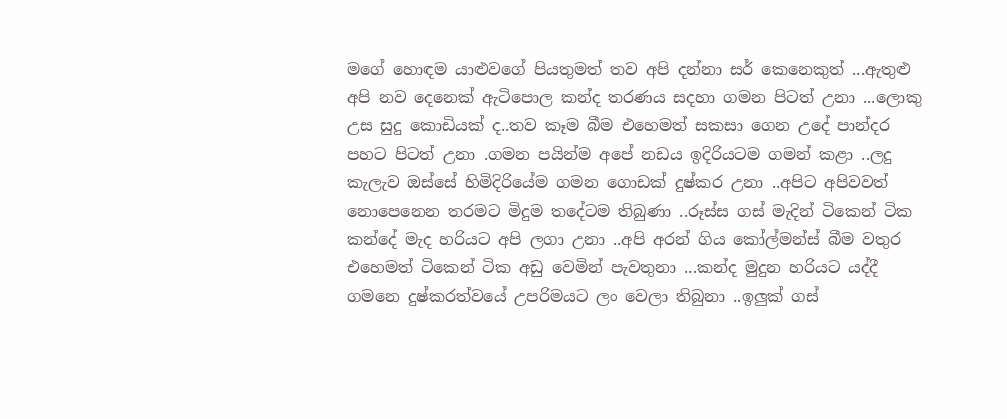මගේ හොඳම යාළුවගේ පියතුමත් තව අපි දන්නා සර් කෙනෙකුත් ...ඇතුළු අපි නව දෙනෙක් ඇටිපොල කන්ද තරණය සදහා ගමන පිටත් උනා ...ලොකු උස සුදු කොඩියක් ද..තව කෑම බීම එහෙමත් සකසා ගෙන උදේ පාන්දර පහට පිටත් උනා .ගමන පයින්ම අපේ නඩය ඉදිරියටම ගමන් කළා ..ලදු කැලැව ඔස්සේ හිමිදිරියේම ගමන ගොඩක් දුෂ්කර උනා ..අපිට අපිවවත් නොපෙනෙන තරමට මිදුම තදේටම තිබුණා ..රූස්ස ගස් මැදින් ටිකෙන් ටික කන්දේ මැද හරියට අපි ලගා උනා ..අපි අරන් ගිය කෝල්මන්ස් බීම වතුර එහෙමත් ටිකෙන් ටික අඩු වෙමින් පැවතුනා ...කන්ද මුදුන හරියට යද්දී ගමනෙ දුෂ්කරත්වයේ උපරිමයට ලං වෙලා තිබුනා ..ඉලුක් ගස්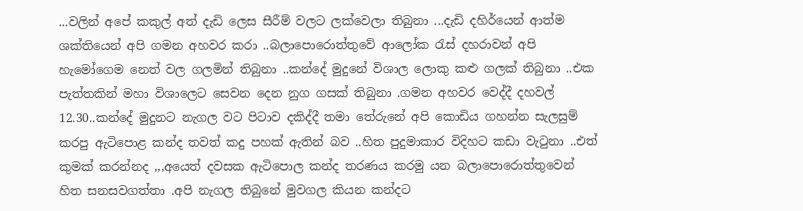...වලින් අපේ කකුල් අත් දැඩි ලෙස සීරීම් වලට ලක්වෙලා තිබුනා ...දැඩි දහිර්යෙන් ආත්ම ශක්තියෙන් අපි ගමන අහවර කරා ..බලාපොරොත්තුවේ ආලෝක රැස් දහරාවන් අපි හැමෝගෙම නෙත් වල ගලමින් තිබුනා ..කන්දේ මුදුනේ විශාල ලොකු කළු ගලක් තිබුනා ..එක පැත්තකින් මහා විශාලෙට සෙවන දෙන නුග ගසක් තිබුනා .ගමන අහවර වෙද්දී දහවල් 12.30..කන්දේ මුදුනට නැගල වට පිටාව දකිද්දී තමා තේරුනේ අපි කොඩිය ගහන්න සැලසුම් කරපු ඇටිපොළ කන්ද තවත් කදු පහක් ඇතින් බව ..හිත පුදුමාකාර විදිහට කඩා වැටුනා ..එත් කුමක් කරන්නද ,,,අයෙත් දවසක ඇටිපොල කන්ද තරණය කරමු යන බලාපොරොත්තුවෙන් හිත සනසවගත්තා .අපි නැගල තිබුනේ මුවගල කියන කන්දට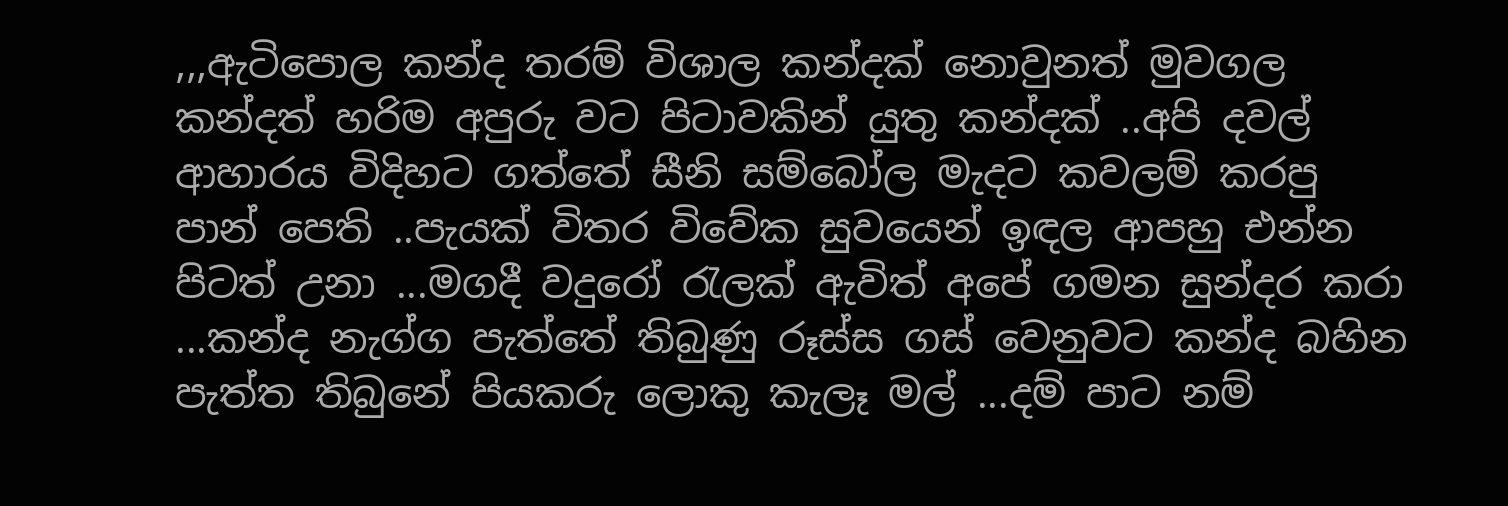,,,ඇටිපොල කන්ද තරම් විශාල කන්දක් නොවුනත් මුවගල කන්දත් හරිම අපුරු වට පිටාවකින් යුතු කන්දක් ..අපි දවල් ආහාරය විදිහට ගත්තේ සීනි සම්බෝල මැදට කවලම් කරපු පාන් පෙති ..පැයක් විතර විවේක සුවයෙන් ඉඳල ආපහු එන්න පිටත් උනා ...මගදී වදුරෝ රැලක් ඇවිත් අපේ ගමන සුන්දර කරා ...කන්ද නැග්ග පැත්තේ තිබුණු රූස්ස ගස් වෙනුවට කන්ද බහින පැත්ත තිබුනේ පියකරු ලොකු කැලෑ මල් ...දම් පාට නම්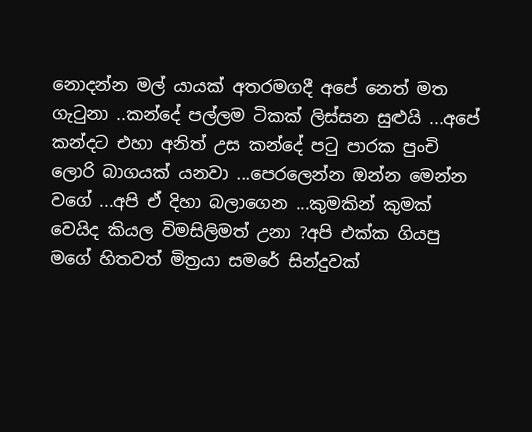නොදන්න මල් යායක් අතරමගදී අපේ නෙත් මත ගැටුනා ..කන්දේ පල්ලම ටිකක් ලිස්සන සුළුයි ...අපේ කන්දට එහා අනිත් උස කන්දේ පටු පාරක පුංචි ලොරි බාගයක් යනවා ...පෙරලෙන්න ඔන්න මෙන්න වගේ ...අපි ඒ දිහා බලාගෙන ...කුමකින් කුමක් වෙයිද කියල විමසිලිමත් උනා ?අපි එක්ක ගියපු මගේ හිතවත් මිත්‍රයා සමරේ සින්දුවක්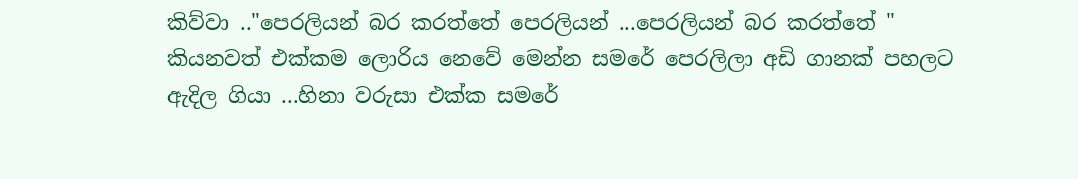කිව්වා .."පෙරලියන් බර කරත්තේ පෙරලියන් ...පෙරලියන් බර කරත්තේ " කියනවත් එක්කම ලොරිය නෙවේ මෙන්න සමරේ පෙරලිලා අඩි ගානක් පහලට ඇදිල ගියා ...හිනා වරුසා එක්ක සමරේ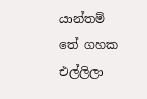යාන්තම් තේ ගහක එල්ලිලා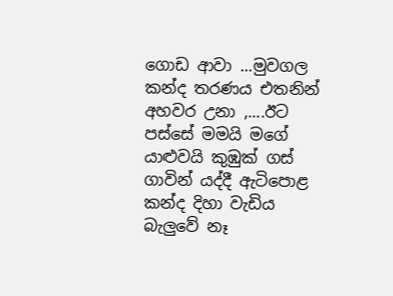ගොඩ ආවා ...මුවගල කන්ද තරණය එතනින් අහවර උනා ,....ඊට පස්සේ මමයි මගේ යාළුවයි කුඹුක් ගස් ගාවින් යද්දී ඇටිපොළ කන්ද දිහා වැඩිය බැලුවේ නෑ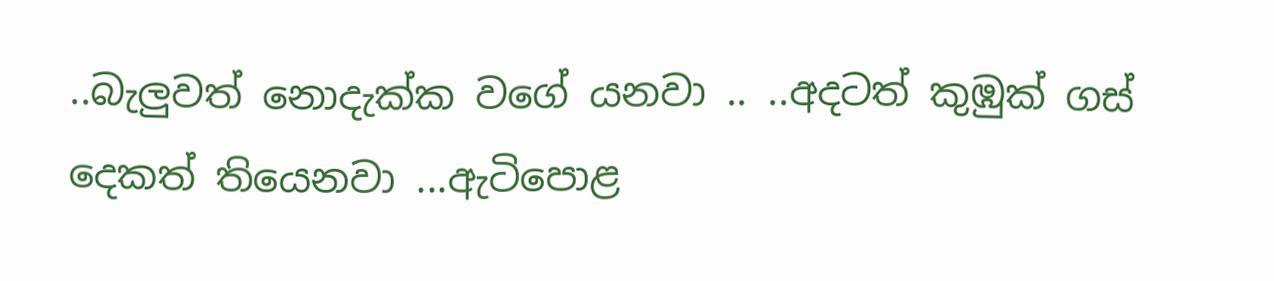..බැලුවත් නොදැක්ක වගේ යනවා .. ..අදටත් කුඹුක් ගස් දෙකත් තියෙනවා ...ඇටිපොළ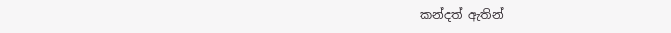කන්දත් ඇතින්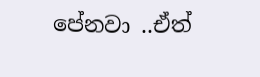පේනවා ..ඒත්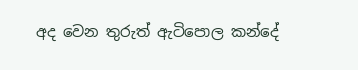අද වෙන තුරුත් ඇටිපොල කන්දේ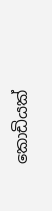කොඩියක්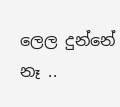ලෙල දුන්නේ නෑ ..